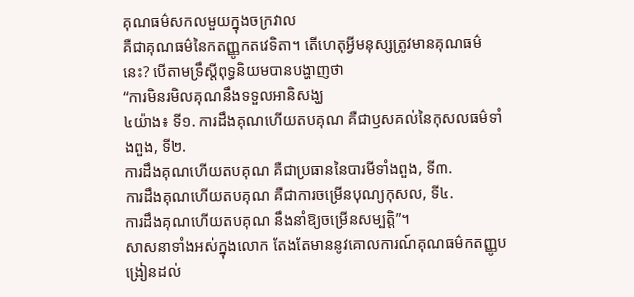គុណធម៌សកលមួយក្នុងចក្រវាល
គឺជាគុណធម៌នៃកតញ្ញូកតវេទិតា។ តើហេតុអ្វីមនុស្សត្រូវមានគុណធម៌នេះ? បើតាមទ្រឹស្តីពុទ្ធនិយមបានបង្ហាញថា
“ការមិនរមិលគុណនឹងទទួលអានិសង្ឃ
៤យ៉ាង៖ ទី១. ការដឹងគុណហើយតបគុណ គឺជាឫសគល់នៃកុសលធម៌ទាំងពួង, ទី២.
ការដឹងគុណហើយតបគុណ គឺជាប្រធាននៃបារមីទាំងពួង, ទី៣.
ការដឹងគុណហើយតបគុណ គឺជាការចម្រើនបុណ្យកុសល, ទី៤.
ការដឹងគុណហើយតបគុណ នឹងនាំឱ្យចម្រើនសម្បត្តិ”។
សាសនាទាំងអស់ក្នុងលោក តែងតែមាននូវគោលការណ៍គុណធម៌កតញ្ញូបង្រៀនដល់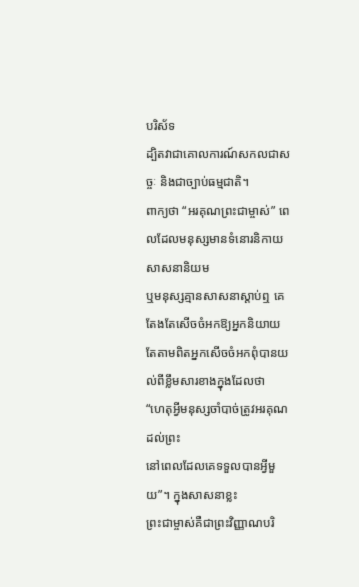បរិស័ទ
ដ្បិតវាជាគោលការណ៍សកលជាសច្ចៈ និងជាច្បាប់ធម្មជាតិ។
ពាក្យថា “អរគុណព្រះជាម្ចាស់” ពេលដែលមនុស្សមានទំនោរនិកាយសាសនានិយម
ឬមនុស្សគ្មានសាសនាស្តាប់ឮ គេតែងតែសើចចំអកឱ្យអ្នកនិយាយ តែតាមពិតអ្នកសើចចំអកពុំបានយល់ពីខ្លឹមសារខាងក្នុងដែលថា
“ហេតុអ្វីមនុស្សចាំបាច់ត្រូវអរគុណដល់ព្រះ
នៅពេលដែលគេទទួលបានអ្វីមួយ”។ ក្នុងសាសនាខ្លះ
ព្រះជាម្ចាស់គឺជាព្រះវិញ្ញាណបរិ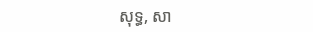សុទ្ធ, សា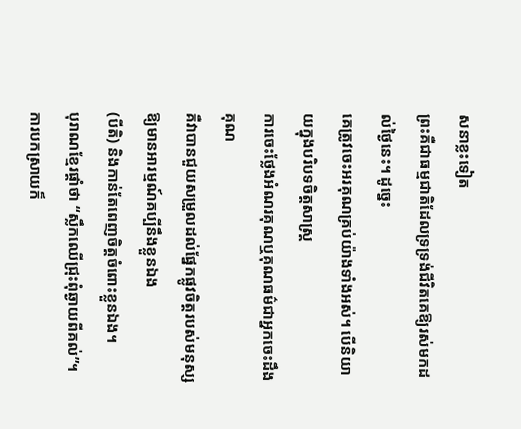សនាខ្លះទៀត
ព្រះគឺជាធម្មជាតិដែលទ្រទ្រង់ជីវិតគេឱ្យរស់មកដល់ថ្ងៃនេះ។ ដូច្នេះ
គេត្រូវចេះអរគុណគ្រប់យ៉ាងទាំងអស់។ បើនិយាយក្នុងបរិបទចិត្តសាស្រ្ត
ការចេះថ្លែងអំណរគុណឬគុណធម៌ជាអ្នកចេះដឹងគុណ
គឺវាបានជួយសម្រួលដល់ផ្នែកផ្លូវចិត្តរបស់មនុស្សឱ្យមានអារម្មណ៍គប្បីនឹងខ្លួនឯង
(បីតិ) និងកាន់តែពេញចិត្តចំពោះខ្លួនឯង។
បុរាណខ្មែរផ្តាំថា “ស្លឹកឈើជ្រុះពុំឆ្ងាយពីគល់”។
ការបកស្រាយក៏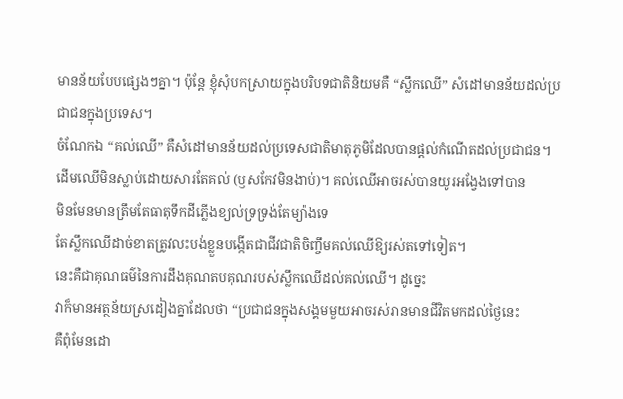មានន័យបែបផ្សេងៗគ្នា។ ប៉ុន្តែ ខ្ញុំសុំបកស្រាយក្នុងបរិបទជាតិនិយមគឺ “ស្លឹកឈើ” សំដៅមានន័យដល់ប្រជាជនក្នុងប្រទេស។
ចំណែកឯ “គល់ឈើ” គឺសំដៅមានន័យដល់ប្រទេសជាតិមាតុភូមិដែលបានផ្តល់កំណើតដល់ប្រជាជន។
ដើមឈើមិនស្លាប់ដោយសារតែគល់ (ឫសកែវមិនងាប់)។ គល់ឈើអាចរស់បានយូរអង្វែងទៅបាន
មិនមែនមានត្រឹមតែធាតុទឹកដីភ្លើងខ្យល់ទ្រទ្រង់តែម្យ៉ាងទេ
តែស្លឹកឈើដាច់ខាតត្រូវលះបង់ខ្លួនបង្កើតជាជីវជាតិចិញ្ចឹមគល់ឈើឱ្យរស់តទៅទៀត។
នេះគឺជាគុណធម៌នៃការដឹងគុណតបគុណរបស់ស្លឹកឈើដល់គល់ឈើ។ ដូច្នេះ
វាក៏មានអត្ថន័យស្រដៀងគ្នាដែលថា “ប្រជាជនក្នុងសង្គមមួយអាចរស់រានមានជីវិតមកដល់ថ្ងៃនេះ
គឺពុំមែនដោ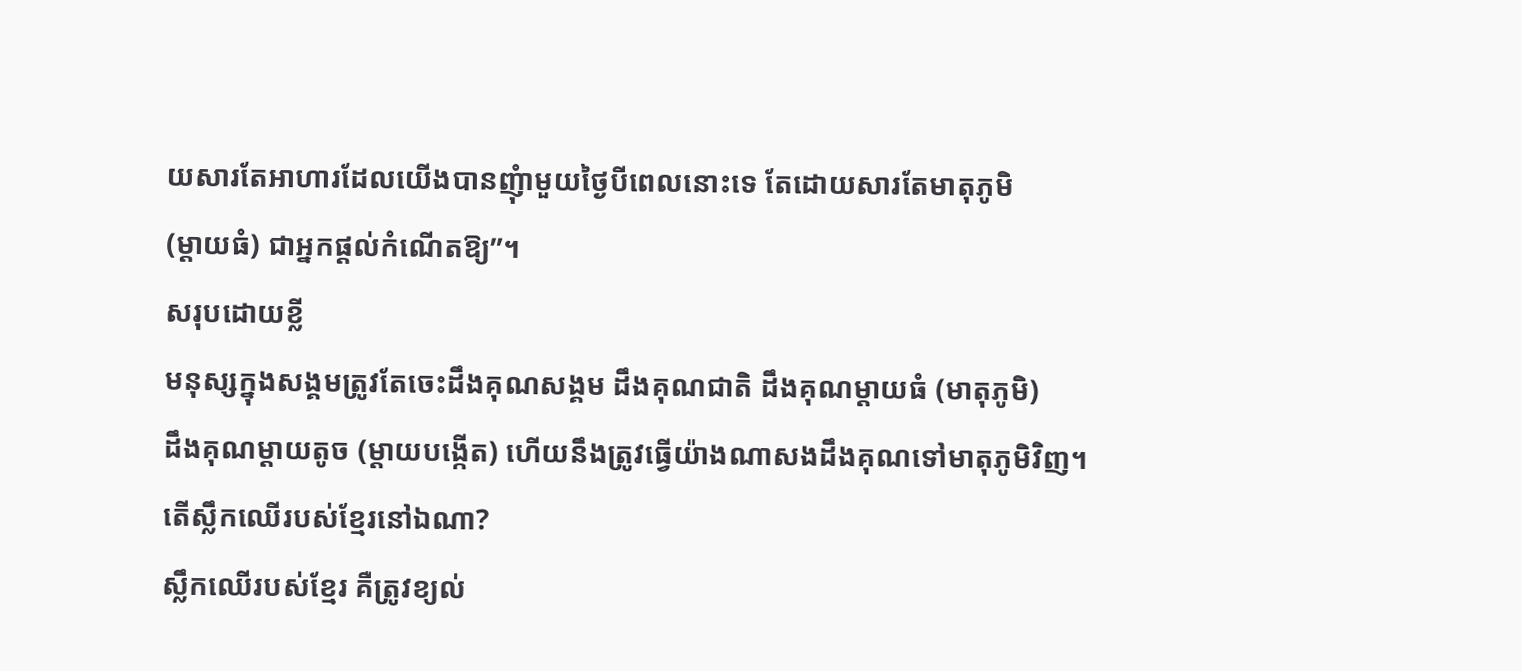យសារតែអាហារដែលយើងបានញុំាមួយថ្ងៃបីពេលនោះទេ តែដោយសារតែមាតុភូមិ
(ម្តាយធំ) ជាអ្នកផ្តល់កំណើតឱ្យ”។
សរុបដោយខ្លី
មនុស្សក្នុងសង្គមត្រូវតែចេះដឹងគុណសង្គម ដឹងគុណជាតិ ដឹងគុណម្តាយធំ (មាតុភូមិ)
ដឹងគុណម្តាយតូច (ម្តាយបង្កើត) ហើយនឹងត្រូវធ្វើយ៉ាងណាសងដឹងគុណទៅមាតុភូមិវិញ។
តើស្លឹកឈើរបស់ខ្មែរនៅឯណា?
ស្លឹកឈើរបស់ខ្មែរ គឺត្រូវខ្យល់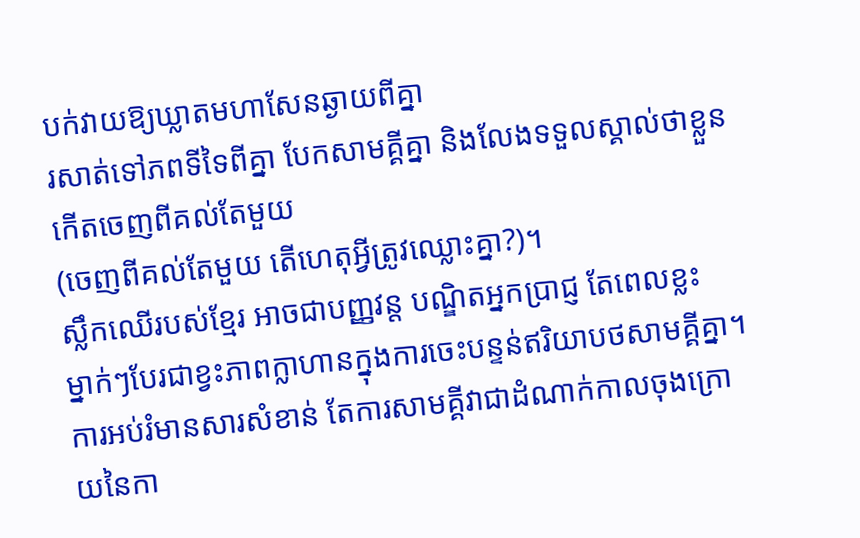បក់វាយឱ្យឃ្លាតមហាសែនឆ្ងាយពីគ្នា
រសាត់ទៅភពទីទៃពីគ្នា បែកសាមគ្គីគ្នា និងលែងទទួលស្គាល់ថាខ្លួនកើតចេញពីគល់តែមួយ
(ចេញពីគល់តែមួយ តើហេតុអ្វីត្រូវឈ្លោះគ្នា?)។
ស្លឹកឈើរបស់ខ្មែរ អាចជាបញ្ញវន្ត បណ្ឌិតអ្នកប្រាជ្ញ តែពេលខ្លះ
ម្នាក់ៗបែរជាខ្វះភាពក្លាហានក្នុងការចេះបន្ទន់ឥរិយាបថសាមគ្គីគ្នា។
ការអប់រំមានសារសំខាន់ តែការសាមគ្គីវាជាដំណាក់កាលចុងក្រោយនៃកា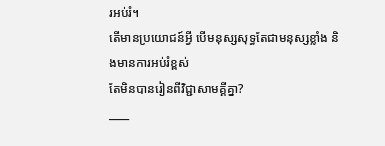រអប់រំ។
តើមានប្រយោជន៍អ្វី បើមនុស្សសុទ្ធតែជាមនុស្សខ្លាំង និងមានការអប់រំខ្ពស់
តែមិនបានរៀនពីវិជ្ជាសាមគ្គីគ្នា?
____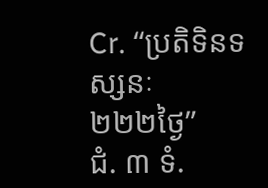Cr. “ប្រតិទិនទស្សនៈ
២២២ថ្ងៃ”
ជំ. ៣ ទំ.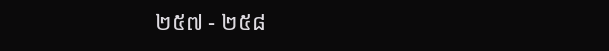២៥៧ - ២៥៨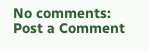No comments:
Post a Comment